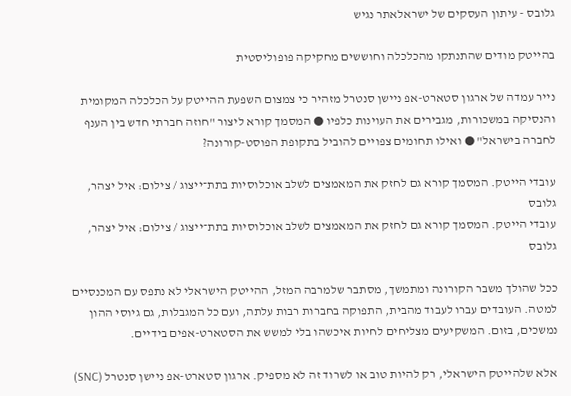גלובס - עיתון העסקים של ישראלאתר נגיש

בהייטק מודים שהתנתקו מהכלכלה וחוששים מחקיקה פופוליסטית

נייר עמדה של ארגון סטארט-אפ ניישן סנטרל מזהיר כי צמצום השפעת ההייטק על הכלכלה המקומית והנסיקה במשכורות, מגבירים את העוינות כלפיו ● המסמך קורא ליצור "חוזה חברתי חדש בין הענף לחברה בישראל" ● ואילו תחומים צפויים להוביל בתקופת הפוסט-קורונה?

עובדי הייטק. המסמך קורא גם לחזק את המאמצים לשלב אוכלוסיות בתת־ייצוג / צילום: איל יצהר, גלובס
עובדי הייטק. המסמך קורא גם לחזק את המאמצים לשלב אוכלוסיות בתת־ייצוג / צילום: איל יצהר, גלובס

ככל שהולך משבר הקורונה ומתמשך, מסתבר שלמרבה המזל, ההייטק הישראלי לא נתפס עם המכנסיים למטה. העובדים עברו לעבוד מהבית, התפוקה בחברות רבות עלתה, ועם כל המגבלות, גם גיוסי ההון נמשכים, בזום. המשקיעים מצליחים לחיות איכשהו בלי למשש את הסטארט-אפים בידיים.

אלא שלהייטק הישראלי, רק להיות טוב או לשרוד זה לא מספיק. ארגון סטארט-אפ ניישן סנטרל (SNC)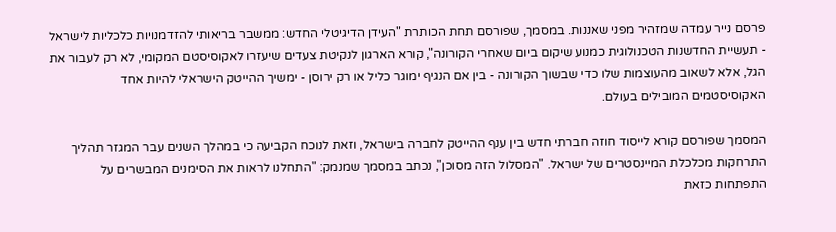פרסם נייר עמדה שמזהיר מפני שאננות. במסמך, שפורסם תחת הכותרת "העידן הדיגיטלי החדש: ממשבר בריאותי להזדמנויות כלכליות לישראל - תעשיית החדשנות הטכנולוגית כמנוע שיקום ביום שאחרי הקורונה", קורא הארגון לנקיטת צעדים שיעזרו לאקוסיסטם המקומי, לא רק לעבור את הגל, אלא לשאוב מהעוצמות שלו כדי שבשוך הקורונה - בין אם הנגיף ימוגר כליל או רק ירוסן - ימשיך ההייטק הישראלי להיות אחד האקוסיסטמים המובילים בעולם.

המסמך שפורסם קורא לייסוד חוזה חברתי חדש בין ענף ההייטק לחברה בישראל, וזאת לנוכח הקביעה כי במהלך השנים עבר המגזר תהליך התרחקות מכלכלת המיינסטרים של ישראל. "המסלול הזה מסוכן", נכתב במסמך שמנמק: "התחלנו לראות את הסימנים המבשרים על התפתחות כזאת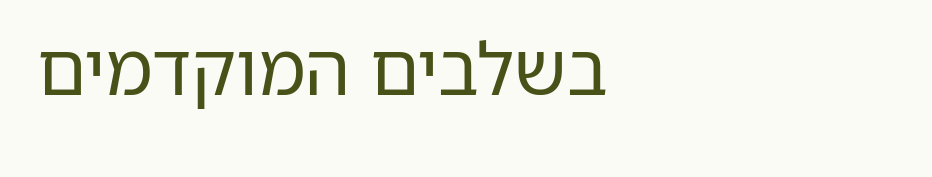בשלבים המוקדמים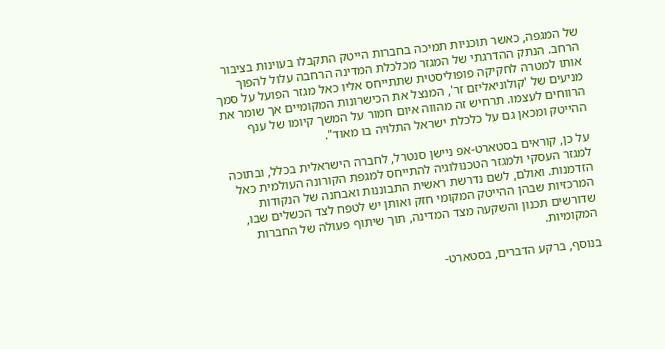של המגפה, כאשר תוכניות תמיכה בחברות הייטק התקבלו בעוינות בציבור הרחב. הנתק ההדרגתי של המגזר מכלכלת המדינה הרחבה עלול להפוך אותו למטרה לחקיקה פופוליסטית שתתייחס אליו כאל מגזר הפועל על סמך מניעים של 'קולוניאליזם זר', המנצל את הכישרונות המקומיים אך שומר את הרווחים לעצמו. תרחיש זה מהווה איום חמור על המשך קיומו של ענף ההייטק ומכאן גם על כלכלת ישראל התלויה בו מאוד".

על כן, קוראים בסטארט-אפ ניישן סנטרל, לחברה הישראלית בכלל, ובתוכה למגזר העסקי ולמגזר הטכנולוגיה להתייחס למגפת הקורונה העולמית כאל הזדמנות. ואולם, לשם נדרשת ראשית התבוננות ואבחנה של הנקודות המרכזיות שבהן ההייטק המקומי חזק ואותן יש לטפח לצד הכשלים שבו, שדורשים תכנון והשקעה מצד המדינה, תוך שיתוף פעולה של החברות המקומיות.

בנוסף, ברקע הדברים, בסטארט-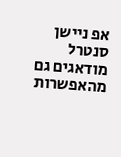אפ ניישן סנטרל מודאגים גם מהאפשרות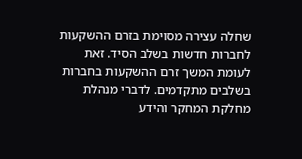שחלה עצירה מסוימת בזרם ההשקעות לחברות חדשות בשלב הסיד. זאת לעומת המשך זרם ההשקעות בחברות בשלבים מתקדמים. לדברי מנהלת מחלקת המחקר והידע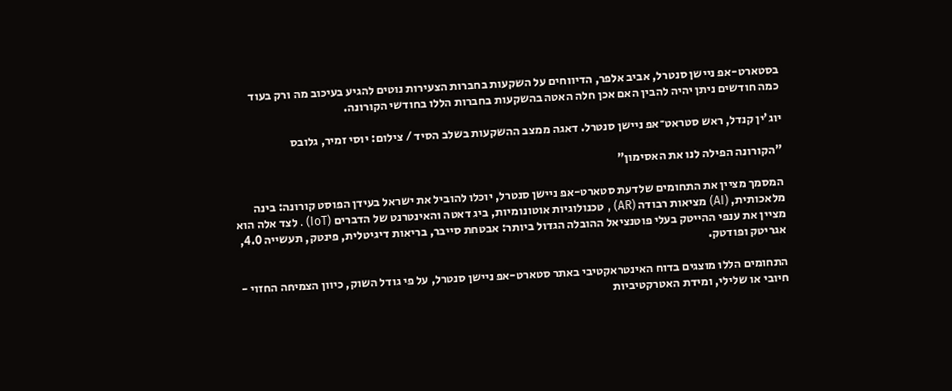בסטארט-אפ ניישן סנטרל, אביב אלפר, הדיווחים על השקעות בחברות הצעירות נוטים להגיע בעיכוב מה ורק בעוד כמה חודשים ניתן יהיה להבין האם אכן חלה האטה בהשקעות בחברות הללו בחודשי הקורונה.

יוג'ין קנדל, ראש סטראט־אפ ניישן סנטרל. דאגה ממצב ההשקעות בשלב הסיד / צילום: יוסי זמיר, גלובס

"הקורונה הפילה לנו את האסימון"

המסמך מציין את התחומים שלדעת סטארט-אפ ניישן סנטרל, יוכלו להוביל את ישראל בעידן הפוסט קורונה: בינה מלאכותית, (AI) מציאות רבודה (AR) , טכנולוגיות אוטונומיות, ביג דאטה והאינטרנט של הדברים (IoT) . לצד אלה הוא מציין את ענפי ההייטק בעלי פוטנציאל ההובלה הגדול ביותר: אבטחת סייבר, בריאות דיגיטלית, פינטק, תעשייה 4.0, אגריטק ופודטק.

התחומים הללו מוצגים בדוח האינטראקטיבי באתר סטארט-אפ ניישן סנטרל, על פי גודל השוק, כיוון הצמיחה החזוי - חיובי או שלילי, ומידת האטרקטיביות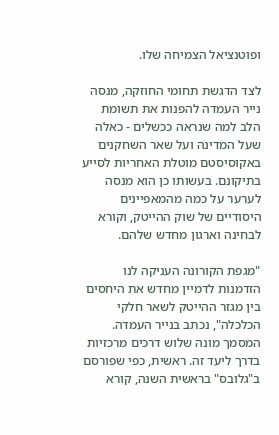ופוטנציאל הצמיחה שלו.

לצד הדגשת תחומי החוזקה, מנסה נייר העמדה להפנות את תשומת הלב למה שנראה ככשלים - כאלה שעל המדינה ועל שאר השחקנים באקוסיסטם מוטלת האחריות לסייע בתיקונם. בעשותו כן הוא מנסה לערער על כמה מהמאפיינים היסודיים של שוק ההייטק, וקורא לבחינה וארגון מחדש שלהם.

"מגפת הקורונה העניקה לנו הזדמנות לדמיין מחדש את היחסים בין מגזר ההייטק לשאר חלקי הכלכלה", נכתב בנייר העמדה. המסמך מונה שלוש דרכים מרכזיות בדרך ליעד זה. ראשית, כפי שפורסם ב"גלובס" בראשית השנה, קורא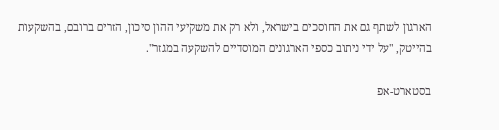הארגון לשתף גם את החוסכים בישראל, ולא רק את משקיעי ההון סיכון, הזרים ברובם, בהשקעות בהייטק, "על ידי ניתוב כספי הארגונים המוסדיים להשקעה במגזר".

בסטארט-אפ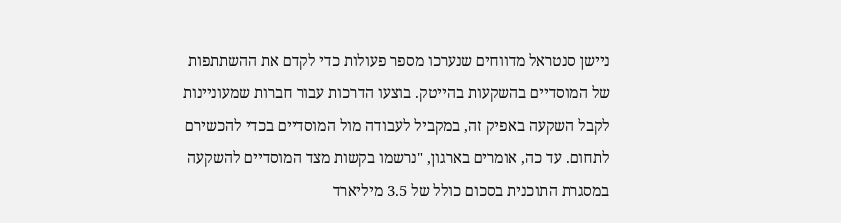ניישן סנטראל מדווחים שנערכו מספר פעולות כדי לקדם את ההשתתפות של המוסדיים בהשקעות בהייטק. בוצעו הדרכות עבור חברות שמעוניינות לקבל השקעה באפיק זה, במקביל לעבודה מול המוסדיים בכדי להכשירם לתחום. עד כה, אומרים בארגון, "נרשמו בקשות מצד המוסדיים להשקעה במסגרת התוכנית בסכום כולל של 3.5 מיליארד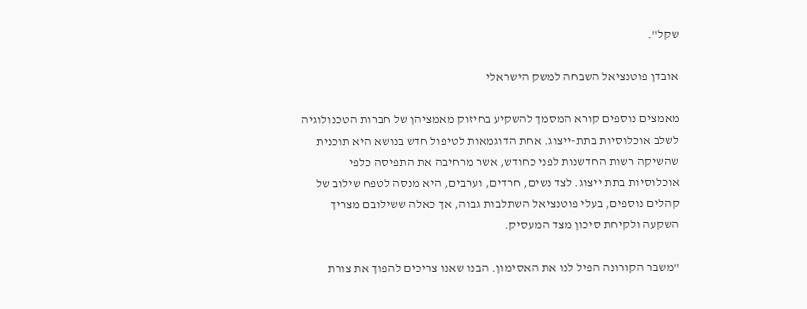שקל".

אובדן פוטנציאל השבחה למשק הישראלי

מאמצים נוספים קורא המסמך להשקיע בחיזוק מאמציהן של חברות הטכנולוגיה לשלב אוכלוסיות בתת-ייצוג. אחת הדוגמאות לטיפול חדש בנושא היא תוכנית שהשיקה רשות החדשנות לפני כחודש, אשר מרחיבה את התפיסה כלפי אוכלוסיות בתת ייצוג. לצד נשים, חרדים, וערבים, היא מנסה לטפח שילוב של קהלים נוספים, בעלי פוטנציאל השתלבות גבוה, אך כאלה ששילובם מצריך השקעה ולקיחת סיכון מצד המעסיק.

"משבר הקורונה הפיל לנו את האסימון. הבנו שאנו צריכים להפוך את צורת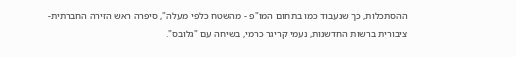ההסתכלות, כך שנעבוד כמו בתחום המו"פ - מהשטח כלפי מעלה", סיפרה ראש הזירה החברתית-ציבורית ברשות החדשנות, נעמי קריגר כרמי, בשיחה עם "גלובס".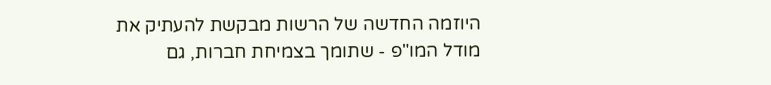היוזמה החדשה של הרשות מבקשת להעתיק את מודל המו"פ - שתומך בצמיחת חברות, גם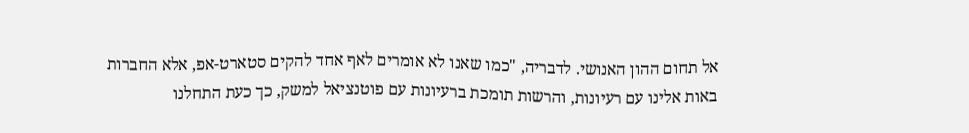אל תחום ההון האנושי. לדבריה, "כמו שאנו לא אומרים לאף אחד להקים סטארט-אפ, אלא החברות באות אלינו עם רעיונות, והרשות תומכת ברעיונות עם פוטנציאל למשק, כך כעת התחלנו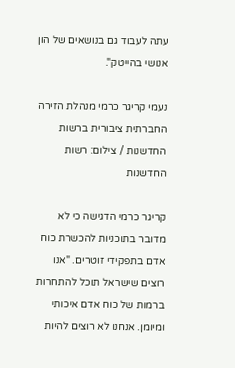עתה לעבוד גם בנושאים של הון אנושי בהייטק".

נעמי קריגר כרמי מנהלת הזירה החברתית ציבורית ברשות החדשנות / צילום: רשות החדשנות

קריגר כרמי הדגישה כי לא מדובר בתוכניות להכשרת כוח אדם בתפקידי זוטרים. "אנו רוצים שישראל תוכל להתחרות ברמות של כוח אדם איכותי ומיומן. אנחנו לא רוצים להיות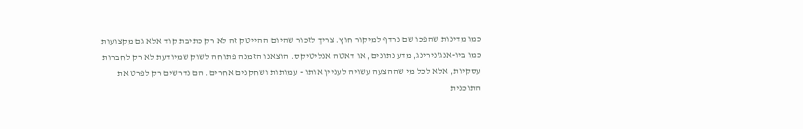כמו מדינות שהפכו שם נרדף למיקור חוץ. צריך לזכור שהיום ההייטק זה לא רק כתיבת קוד אלא גם מקצועות כמו ביו-אנג'נירינג, מדע נתונים, או דאטה אנליטיקס. הוצאנו הזמנה פתוחה לשוק שמיודעת לא רק לחברות עסקיות, אלא לכל מי שההצעה עשויה לעניין אותו - עמותות ושחקנים אחרים. הם נדרשים רק לפרט את התוכנית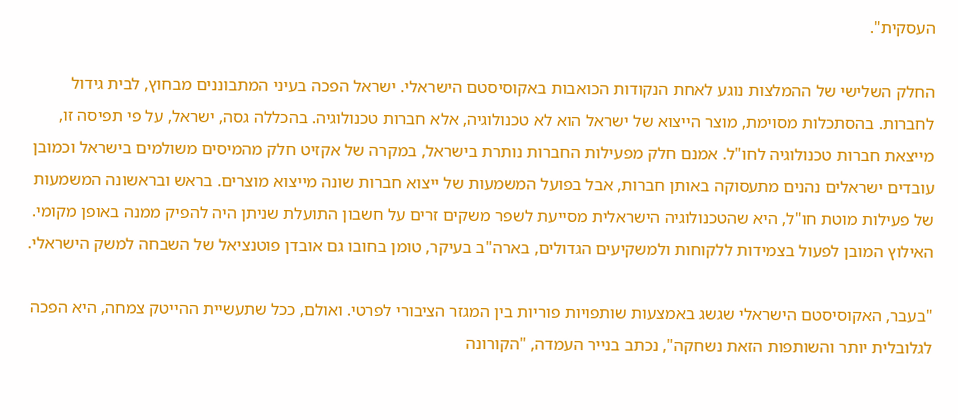העסקית".

החלק השלישי של ההמלצות נוגע לאחת הנקודות הכואבות באקוסיסטם הישראלי. ישראל הפכה בעיני המתבוננים מבחוץ, לבית גידול לחברות. בהסתכלות מסוימת, מוצר הייצוא של ישראל הוא לא טכנולוגיה, אלא חברות טכנולוגיה. בהכללה גסה, ישראל, על פי תפיסה זו, מייצאת חברות טכנולוגיה לחו"ל. אמנם חלק מפעילות החברות נותרת בישראל, במקרה של אקזיט חלק מהמיסים משולמים בישראל וכמובן עובדים ישראלים נהנים מתעסוקה באותן חברות, אבל בפועל המשמעות של ייצוא חברות שונה מייצוא מוצרים. בראש ובראשונה המשמעות של פעילות מוטת חו"ל, היא שהטכנולוגיה הישראלית מסייעת לשפר משקים זרים על חשבון התועלת שניתן היה להפיק ממנה באופן מקומי. האילוץ המובן לפעול בצמידות ללקוחות ולמשקיעים הגדולים, בארה"ב בעיקר, טומן בחובו גם אובדן פוטנציאל של השבחה למשק הישראלי.

"בעבר, האקוסיסטם הישראלי שגשג באמצעות שותפויות פוריות בין המגזר הציבורי לפרטי. ואולם, ככל שתעשיית ההייטק צמחה, היא הפכה לגלובלית יותר והשותפות הזאת נשחקה", נכתב בנייר העמדה, "הקורונה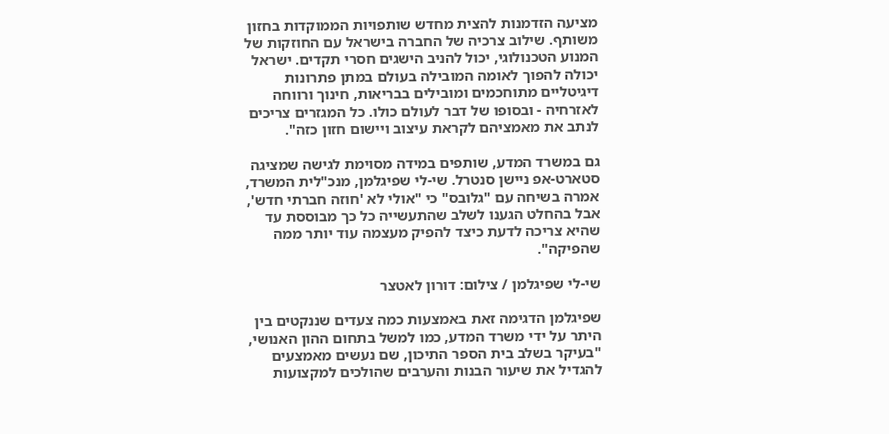מציעה הזדמנות להצית מחדש שותפויות הממוקדות בחזון משותף. שילוב צרכיה של החברה בישראל עם החוזקות של המנוע הטכנולוגי, יכול להניב הישגים חסרי תקדים. ישראל יכולה להפוך לאומה המובילה בעולם במתן פתרונות דיגיטליים מתוחכמים ומובילים בבריאות, חינוך ורווחה לאזרחיה - ובסופו של דבר לעולם כולו. כל המגזרים צריכים לנתב את מאמציהם לקראת עיצוב ויישום חזון כזה".

גם במשרד המדע, שותפים במידה מסוימת לגישה שמציגה סטארט-אפ ניישן סנטרל. שי-לי שפיגלמן, מנכ"לית המשרד, אמרה בשיחה עם "גלובס" כי "אולי לא 'חוזה חברתי חדש', אבל בהחלט הגענו לשלב שהתעשייה כל כך מבוססת עד שהיא צריכה לדעת כיצד להפיק מעצמה עוד יותר ממה שהפיקה".

שי-לי שפיגלמן / צילום: דורון לאטצר

שפיגלמן הדגימה זאת באמצעות כמה צעדים שננקטים בין היתר על ידי משרד המדע, כמו למשל בתחום ההון האנושי, "בעיקר בשלב בית הספר התיכון, שם נעשים מאמצעים להגדיל את שיעור הבנות והערבים שהולכים למקצועות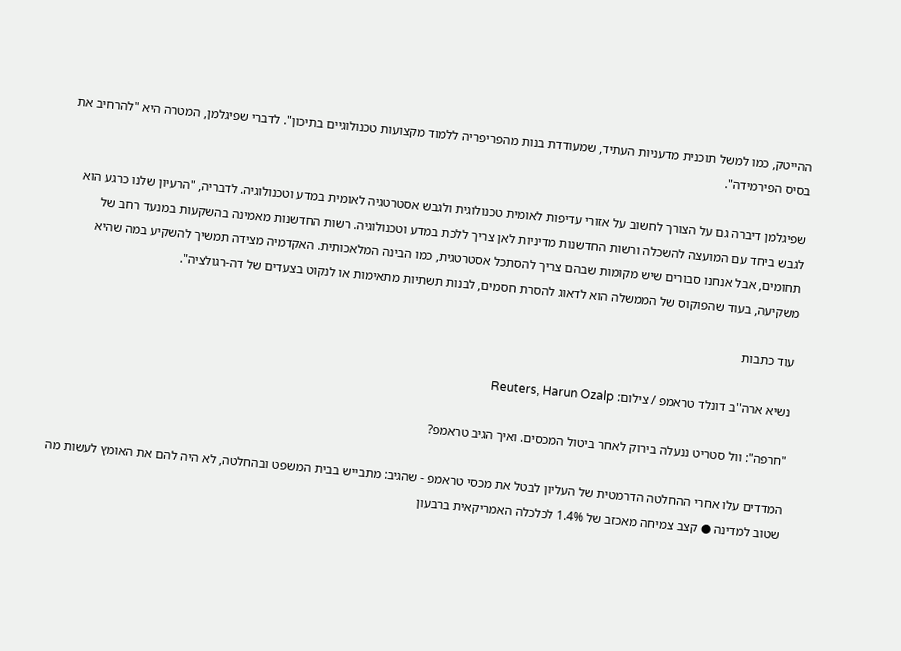ההייטק, כמו למשל תוכנית מדעניות העתיד, שמעודדת בנות מהפריפריה ללמוד מקצועות טכנולוגיים בתיכון". לדברי שפיגלמן, המטרה היא "להרחיב את בסיס הפירמידה".

שפיגלמן דיברה גם על הצורך לחשוב על אזורי עדיפות לאומית טכנולוגית ולגבש אסטרטגיה לאומית במדע וטכנולוגיה. לדבריה, "הרעיון שלנו כרגע הוא לגבש ביחד עם המועצה להשכלה ורשות החדשנות מדיניות לאן צריך ללכת במדע וטכנולוגיה. רשות החדשנות מאמינה בהשקעות במנעד רחב של תחומים, אבל אנחנו סבורים שיש מקומות שבהם צריך להסתכל אסטרטגית, כמו הבינה המלאכותית. האקדמיה מצידה תמשיך להשקיע במה שהיא משקיעה, בעוד שהפוקוס של הממשלה הוא לדאוג להסרת חסמים, לבנות תשתיות מתאימות או לנקוט בצעדים של דה-רגולציה".

עוד כתבות

נשיא ארה''ב דונלד טראמפ / צילום: Reuters, Harun Ozalp

"חרפה": וול סטריט ננעלה בירוק לאחר ביטול המכסים. ואיך הגיב טראמפ?

המדדים עלו אחרי ההחלטה הדרמטית של העליון לבטל את מכסי טראמפ - שהגיב: מתבייש בבית המשפט ובהחלטה, לא היה להם את האומץ לעשות מה שטוב למדינה ● קצב צמיחה מאכזב של 1.4% לכלכלה האמריקאית ברבעון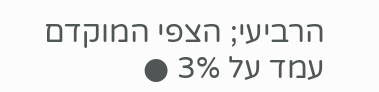הרביעי; הצפי המוקדם עמד על 3% ●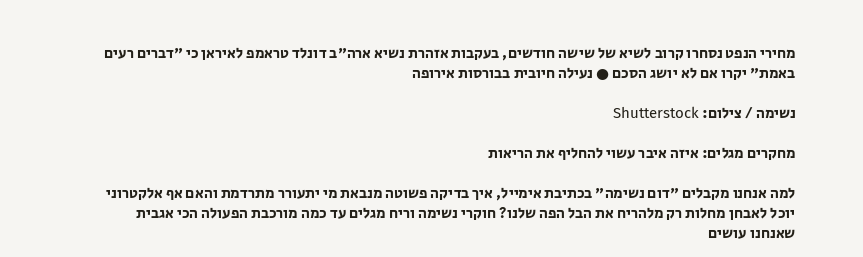מחירי הנפט נסחרו קרוב לשיא של שישה חודשים, בעקבות אזהרת נשיא ארה"ב דונלד טראמפ לאיראן כי "דברים רעים באמת" יקרו אם לא יושג הסכם ● נעילה חיובית בבורסות אירופה

נשימה / צילום: Shutterstock

מחקרים מגלים: איזה איבר עשוי להחליף את הריאות

למה אנחנו מקבלים "דום נשימה" בכתיבת אימייל, איך בדיקה פשוטה מנבאת מי יתעורר מתרדמת והאם אף אלקטרוני יוכל לאבחן מחלות רק מלהריח את הבל הפה שלנו? חוקרי נשימה וריח מגלים עד כמה מורכבת הפעולה הכי אגבית שאנחנו עושים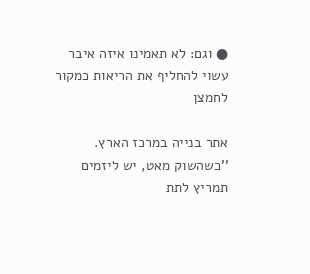● וגם: לא תאמינו איזה איבר עשוי להחליף את הריאות כמקור לחמצן

אתר בנייה במרכז הארץ. ''כשהשוק מאט, יש ליזמים תמריץ לתת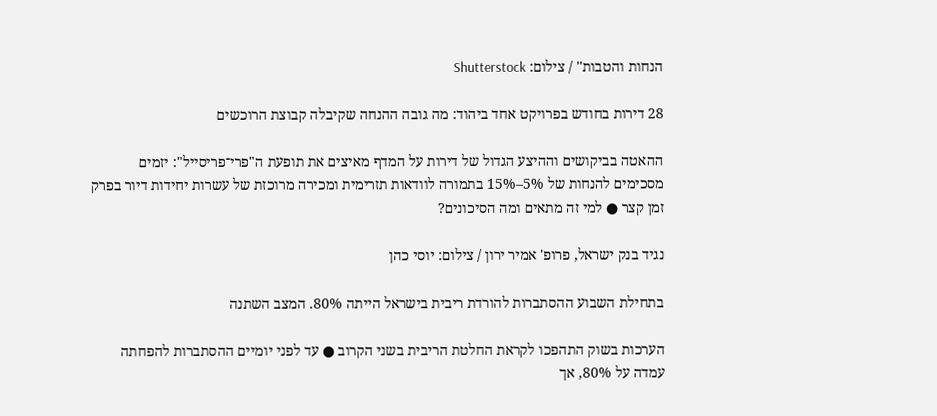הנחות והטבות'' / צילום: Shutterstock

28 דירות בחודש בפרויקט אחד ביהוד: מה גובה ההנחה שקיבלה קבוצת הרוכשים

ההאטה בביקושים וההיצע הגדול של דירות על המדף מאיצים את תופעת ה"פרי־פריסייל": יזמים מסכימים להנחות של 5%–15% בתמורה לוודאות תזרימית ומכירה מרוכזת של עשרות יחידות דיור בפרק זמן קצר ● למי זה מתאים ומה הסיכונים?

נגיד בנק ישראל, פרופ' אמיר ירון / צילום: יוסי כהן

בתחילת השבוע ההסתברות להורדת ריבית בישראל הייתה 80%. המצב השתנה

הערכות בשוק התהפכו לקראת החלטת הריבית בשני הקרוב ● עד לפני יומיים ההסתברות להפחתה עמדה על 80%, אך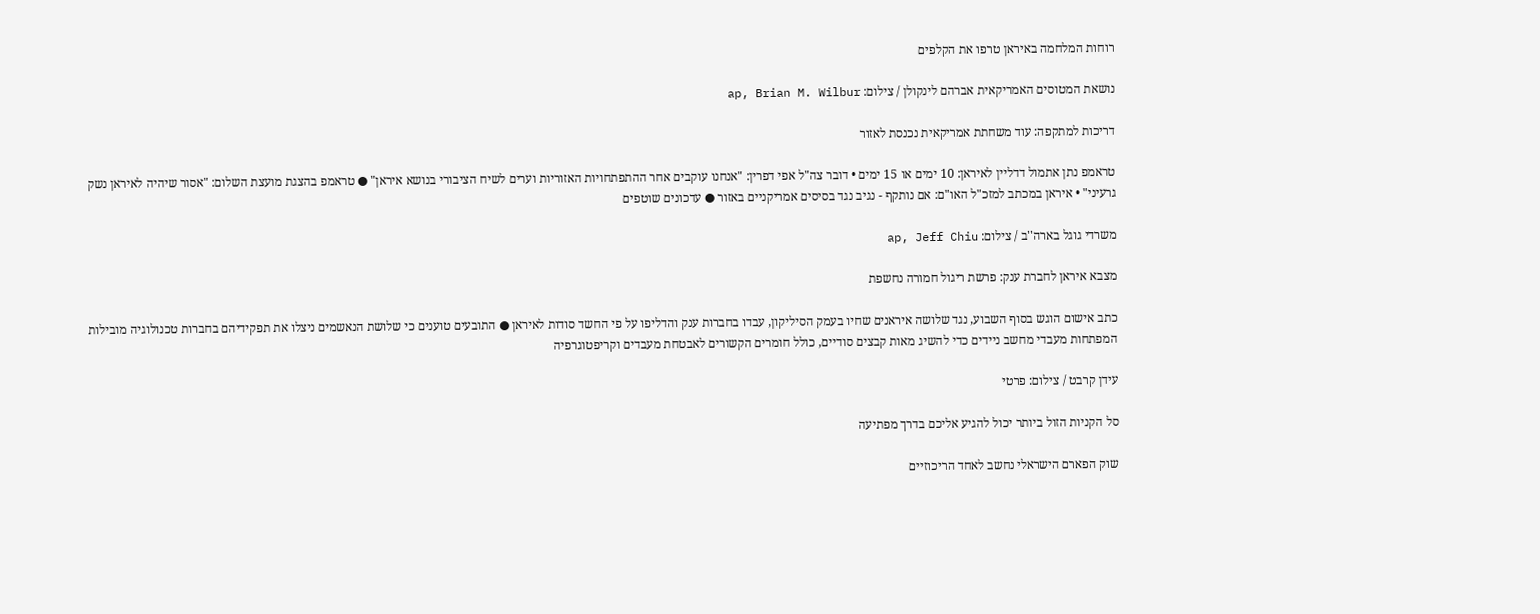רוחות המלחמה באיראן טרפו את הקלפים

נושאת המטוסים האמריקאית אברהם לינקולן / צילום: ap, Brian M. Wilbur

דריכות למתקפה: עוד משחתת אמריקאית נכנסת לאזור

טראמפ נתן אתמול דדליין לאיראן: 10 ימים או 15 ימים • דובר צה"ל אפי דפרין: "אנחנו עוקבים אחר ההתפתחויות האזוריות וערים לשיח הציבורי בנושא איראן" ● טראמפ בהצגת מועצת השלום: "אסור שיהיה לאיראן נשק גרעיני" • איראן במכתב למזכ"ל האו"ם: אם נותקף - נגיב נגד בסיסים אמריקניים באזור ● עדכונים שוטפים

משרדי גוגל בארה''ב / צילום: ap, Jeff Chiu

מצבא איראן לחברת ענק: פרשת ריגול חמורה נחשפת

כתב אישום הוגש בסוף השבוע, נגד שלושה איראנים שחיו בעמק הסיליקון, עבדו בחברות ענק והדליפו על פי החשד סודות לאיראן ● התובעים טוענים כי שלושת הנאשמים ניצלו את תפקידיהם בחברות טכנולוגיה מובילות המפתחות מעבדי מחשב ניידים כדי להשיג מאות קבצים סודיים, כולל חומרים הקשורים לאבטחת מעבדים וקריפטוגרפיה

עידן קרבט / צילום: פרטי

סל הקניות הזול ביותר יכול להגיע אליכם בדרך מפתיעה

שוק הפארם הישראלי נחשב לאחד הריכוזיים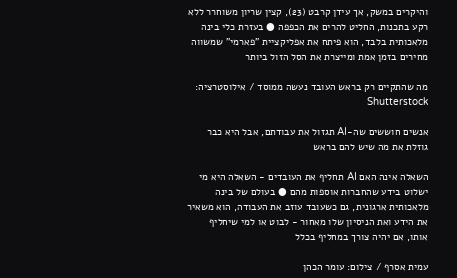והיקרים במשק, אך עידן קרבט (23), קצין שריון משוחרר ללא רקע בתכנות, החליט להרים את הכפפה ● בעזרת כלי בינה מלאכותית בלבד, הוא פיתח את אפליקציית "פארמי" שמשווה מחירים בזמן אמת ומייצרת את הסל הזול ביותר

מה שהתקיים רק בראש העובד נעשה ממוסד / אילוסטרציה: Shutterstock

אנשים חוששים שה-AI תגזול את עבודתם, אבל היא כבר גוזלת את מה שיש להם בראש

השאלה אינה האם AI תחליף את העובדים - השאלה היא מי ישלוט בידע שהחברות אוספות מהם ● בעולם של בינה מלאכותית ארגונית, גם כשעובד עוזב את העבודה, הוא משאיר את הידע ואת הניסיון שלו מאחור - לבוט או למי שיחליף אותו, אם יהיה צורך במחליף בכלל

עמית אסרף / צילום: עומר הכהן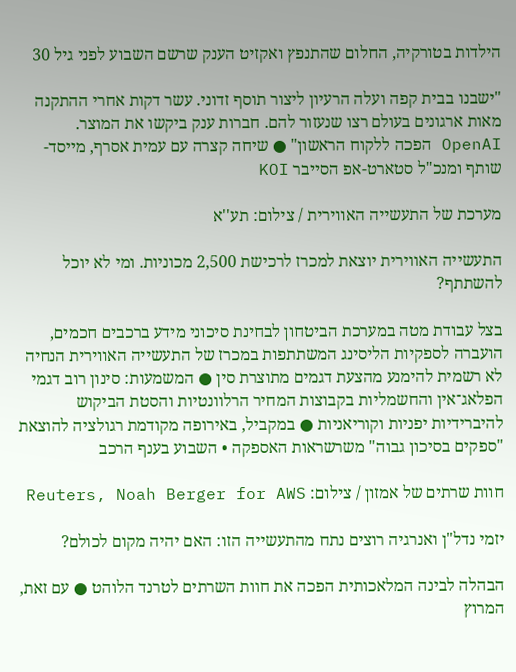הילדות בטורקיה, החלום שהתנפץ ואקזיט הענק שרשם השבוע לפני גיל 30

"ישבנו בבית קפה ועלה הרעיון ליצור תוסף זדוני. עשר דקות אחרי ההתקנה מאות ארגונים בעולם רצו שנעזור להם. חברות ענק ביקשו את המוצר. OpenAI הפכה ללקוח הראשון" ● שיחה קצרה עם עמית אסרף, מייסד-שותף ומנכ"ל סטארט-אפ הסייבר KOI

מערכת של התעשייה האווירית / צילום: תע''א

התעשייה האווירית יוצאת למכרז לרכישת 2,500 מכוניות. ומי לא יוכל להשתתף?

בצל עבודת מטה במערכת הביטחון לבחינת סיכוני מידע ברכבים חכמים, הועברה לספקיות הליסינג המשתתפות במכרז של התעשייה האווירית הנחיה לא רשמית להימנע מהצעת דגמים מתוצרת סין ● המשמעות: סינון רוב דגמי הפלאג־אין והחשמליות בקבוצות המחיר הרלוונטיות והסטת הביקוש להיברידיות יפניות וקוריאניות ● במקביל, באירופה מקודמת רגולציה להוצאת "ספקים בסיכון גבוה" משרשראות האספקה • השבוע בענף הרכב

חוות שרתים של אמזון / צילום: Reuters, Noah Berger for AWS

יזמי נדל"ן ואנרגיה רוצים נתח מהתעשייה הזו: האם יהיה מקום לכולם?

הבהלה לבינה המלאכותית הפכה את חוות השרתים לטרנד הלוהט ● עם זאת, המרוץ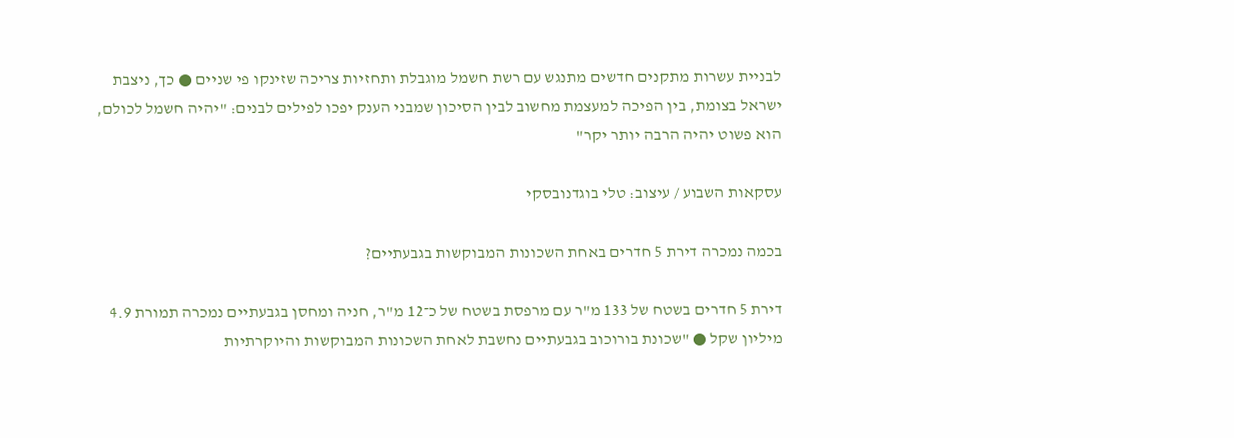לבניית עשרות מתקנים חדשים מתנגש עם רשת חשמל מוגבלת ותחזיות צריכה שזינקו פי שניים ● כך, ניצבת ישראל בצומת, בין הפיכה למעצמת מחשוב לבין הסיכון שמבני הענק יפכו לפילים לבנים: "יהיה חשמל לכולם, הוא פשוט יהיה הרבה יותר יקר"

עסקאות השבוע / עיצוב: טלי בוגדנובסקי

בכמה נמכרה דירת 5 חדרים באחת השכונות המבוקשות בגבעתיים?

דירת 5 חדרים בשטח של 133 מ"ר עם מרפסת בשטח של כ־12 מ"ר, חניה ומחסן בגבעתיים נמכרה תמורת 4.9 מיליון שקל ● "שכונת בורוכוב בגבעתיים נחשבת לאחת השכונות המבוקשות והיוקרתיות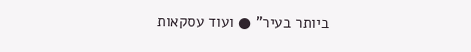ביותר בעיר" ● ועוד עסקאות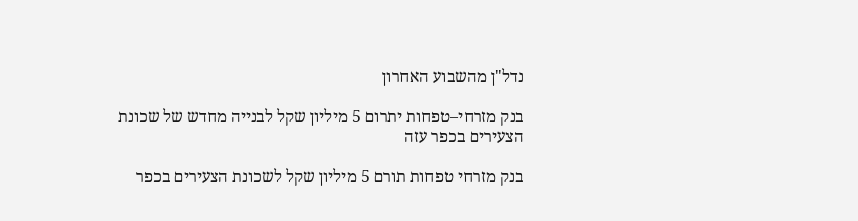נדל"ן מהשבוע האחרון

בנק מזרחי–טפחות יתרום 5 מיליון שקל לבנייה מחדש של שכונת הצעירים בכפר עזה

בנק מזרחי טפחות תורם 5 מיליון שקל לשכונת הצעירים בכפר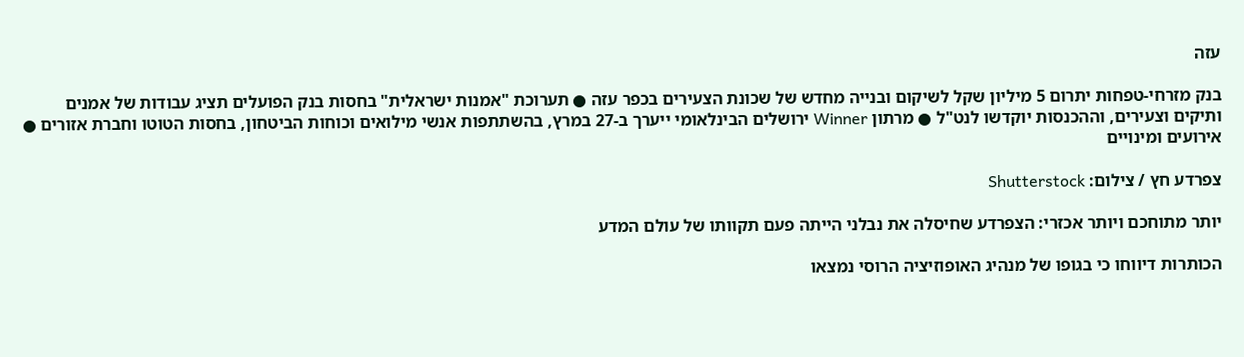עזה

בנק מזרחי-טפחות יתרום 5 מיליון שקל לשיקום ובנייה מחדש של שכונת הצעירים בכפר עזה ● תערוכת "אמנות ישראלית" בחסות בנק הפועלים תציג עבודות של אמנים ותיקים וצעירים, וההכנסות יוקדשו לנט"ל ● מרתון Winner ירושלים הבינלאומי ייערך ב-27 במרץ, בהשתתפות אנשי מילואים וכוחות הביטחון, בחסות הטוטו וחברת אזורים ● אירועים ומינויים

צפרדע חץ / צילום: Shutterstock

יותר מתוחכם ויותר אכזרי: הצפרדע שחיסלה את נבלני הייתה פעם תקוותו של עולם המדע

הכותרות דיווחו כי בגופו של מנהיג האופוזיציה הרוסי נמצאו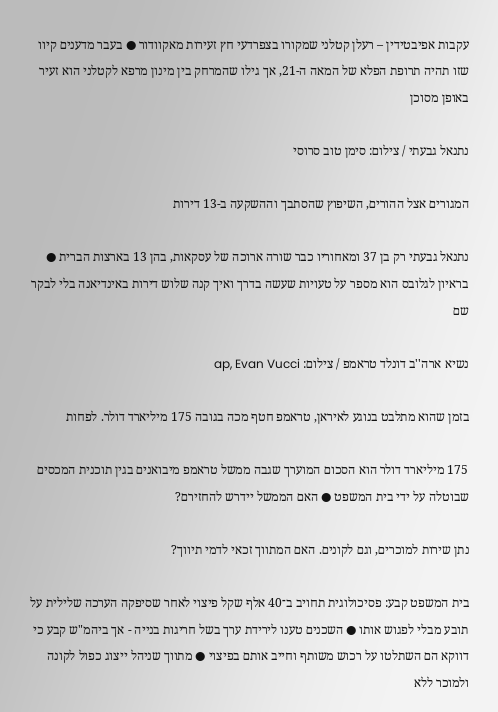עקבות אפיבטידין – רעלן קטלני שמקורו בצפרדעי חץ זעירות מאקוודור ● בעבר מדענים קיוו שזו תהיה תרופת הפלא של המאה ה-21, אך גילו שהמרחק בין מינון מרפא לקטלני הוא זעיר באופן מסוכן

נתנאל גבעתי / צילום: סימן טוב סרוסי

המגורים אצל ההורים, השיפוץ שהסתבך וההשקעה ב-13 דירות

נתנאל גבעתי רק בן 37 ומאחוריו כבר שורה ארוכה של עסקאות, בהן 13 בארצות הברית ● בראיון לגלובס הוא מספר על טעויות שעשה בדרך ואיך קנה שלוש דירות באינדיאנה בלי לבקר שם

נשיא ארה''ב דונלד טראמפ / צילום: ap, Evan Vucci

בזמן שהוא מתלבט בנוגע לאיראן, טראמפ חטף מכה בגובה 175 מיליארד דולר. לפחות

175 מיליארד דולר הוא הסכום המוערך שגבה ממשל טראמפ מיבואנים בגין תוכנית המכסים שבוטלה על ידי בית המשפט ● האם הממשל יידרש להחזירם?

נתן שירות למוכרים, וגם לקונים. האם המתווך זכאי לדמי תיווך?

בית המשפט קבע: פסיכולוגית תחויב ב־40 אלף שקל פיצוי לאחר שסיפקה הערכה שלילית על תובע מבלי לפגוש אותו ● השכנים טענו לירידת ערך בשל חריגות בנייה - אך ביהמ"ש קבע כי דווקא הם השתלטו על רכוש משותף וחייב אותם בפיצוי ● מתווך שניהל ייצוג כפול לקונה ולמוכר ללא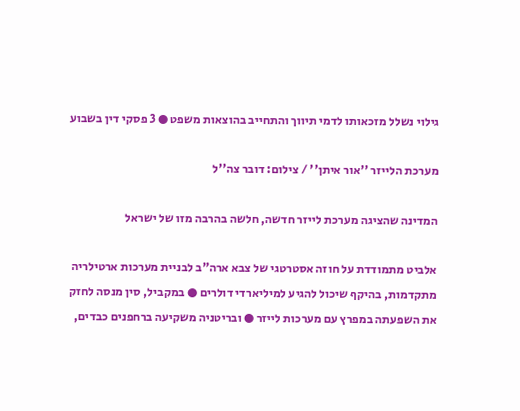גילוי נשלל מזכאותו לדמי תיווך והתחייב בהוצאות משפט ● 3 פסקי דין בשבוע

מערכת הלייזר ''אור איתן'' / צילום: דובר צה''ל

המדינה שהציגה מערכת לייזר חדשה, חלשה בהרבה מזו של ישראל

אלביט מתמודדת על חוזה אסטרטגי של צבא ארה"ב לבניית מערכות ארטילריה מתקדמות, בהיקף שיכול להגיע למיליארדי דולרים ● במקביל, סין מנסה לחזק את השפעתה במפרץ עם מערכות לייזר ● ובריטניה משקיעה ברחפנים כבדים,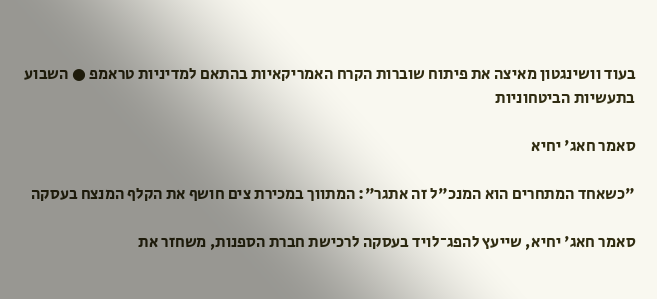בעוד וושינגטון מאיצה את פיתוח שוברות הקרח האמריקאיות בהתאם למדיניות טראמפ ● השבוע בתעשיות הביטחוניות

סאמר חאג' יחיא

"כשאחד המתחרים הוא המנכ"ל זה אתגר": המתווך במכירת צים חושף את הקלף המנצח בעסקה

סאמר חאג' יחיא, שייעץ להפג־לויד בעסקה לרכישת חברת הספנות, משחזר את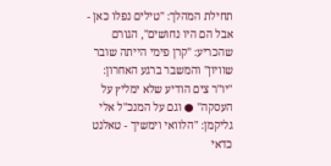תחילת המהלך: "טילים נפלו כאן - אבל הם היו נחושים", הגורם שהכריע: "קרן פימי הייתה שובר שוויון" והמשבר ברגע האחרון: "יו"ר צים הודיע שלא ימליץ על העסקה" ● וגם על המנכ"ל אלי גליקמן: "הלוואי וימשיך - טאלנט כדאי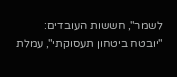לשמר", חששות העובדים: "יובטח ביטחון תעסוקתי", עמלת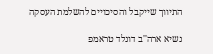התיווך שייקבל והסיכויים להשלמת העסקה

נשיא ארה''ב דונלד טראמפ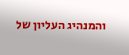והמנהיג העליון של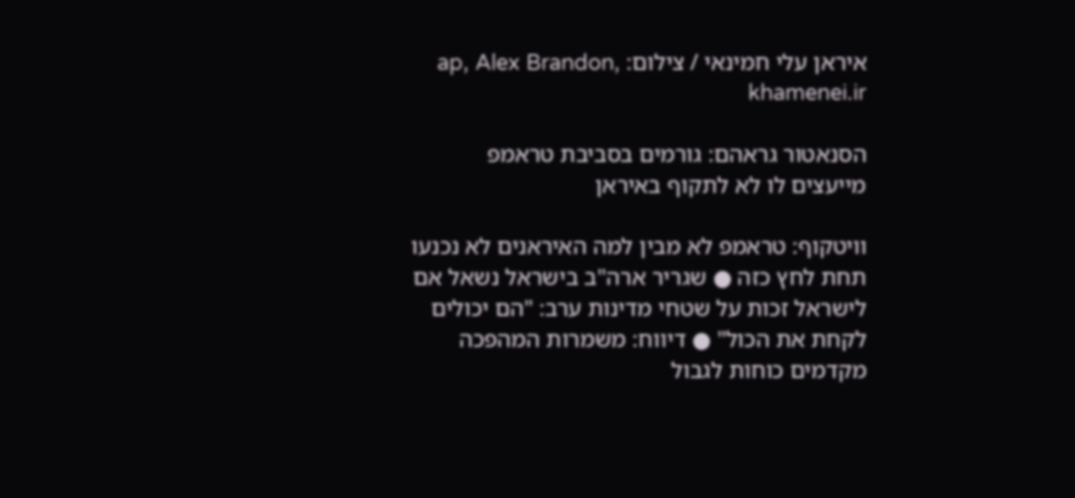איראן עלי חמינאי / צילום: ap, Alex Brandon, khamenei.ir

הסנאטור גראהם: גורמים בסביבת טראמפ מייעצים לו לא לתקוף באיראן

וויטקוף: טראמפ לא מבין למה האיראנים לא נכנעו תחת לחץ כזה ● שגריר ארה"ב בישראל נשאל אם לישראל זכות על שטחי מדינות ערב: "הם יכולים לקחת את הכול" ● דיווח: משמרות המהפכה מקדמים כוחות לגבול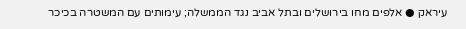עיראק ● אלפים מחו בירושלים ובתל אביב נגד הממשלה; עימותים עם המשטרה בכיכר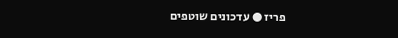פריז ● עדכונים שוטפים